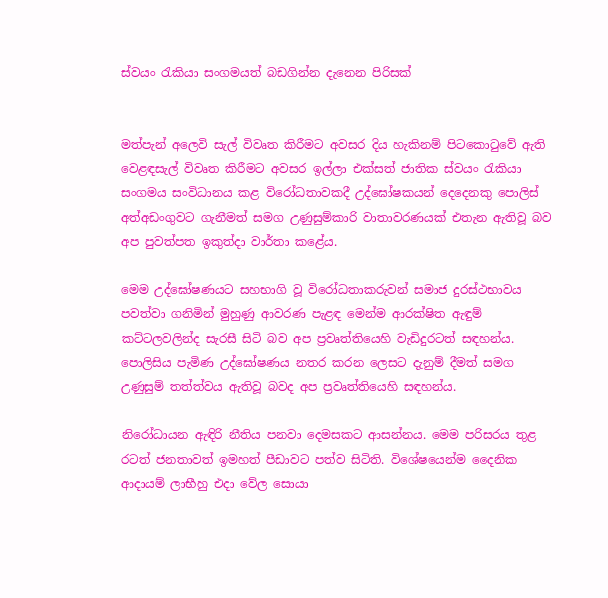ස්වයං රැකියා සංගමයත් බඩගින්න දැනෙන පිරිසක්


මත්පැන් අලෙවි සැල් විවෘත කිරීමට අවසර දිය හැකිනම් පිටකොටුවේ ඇති වෙළඳසැල් විවෘත කිරීමට අවසර ඉල්ලා එක්සත් ජාතික ස්වයං රැකියා සංගමය සංවිධානය කළ විරෝධතාවකදී උද්ඝෝෂකයන් දෙදෙනකු පොලිස් අත්අඩංගුවට ගැනීමත් සමග උණුසුම්කාරි වාතාවරණයක් එතැන ඇතිවූ බව අප පුවත්පත ඉකුත්දා වාර්තා කළේය.

මෙම උද්ඝෝෂණයට සහභාගි වූ විරෝධතාකරුවන් සමාජ දුරස්ථභාවය පවත්වා ගනිමින් මුහුණු ආවරණ පැළඳ මෙන්ම ආරක්ෂිත ඇඳුම් කට්ටලවලින්ද සැරසී සිටි බව අප ප්‍රවෘත්තියෙහි වැඩිදුරටත් සඳහන්ය. පොලිසිය පැමිණ උද්ඝෝෂණය නතර කරන ලෙසට දැනුම් දීමත් සමග උණුසුම් තත්ත්වය ඇතිවූ බවද අප ප්‍රවෘත්තියෙහි සඳහන්ය.

නිරෝධායන ඇඳිරි නීතිය පනවා දෙමසකට ආසන්නය. මෙම පරිසරය තුළ රටත් ජනතාවත් ඉමහත් පීඩාවට පත්ව සිටිති. විශේෂයෙන්ම දෛනික ආදායම් ලාභීහු එදා වේල සොයා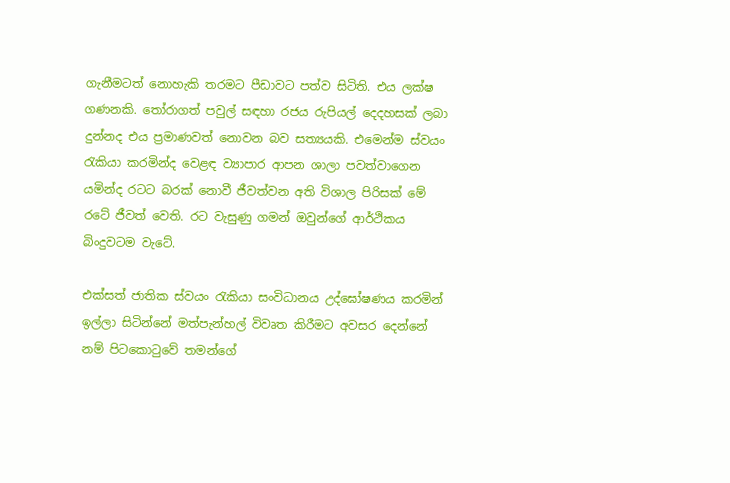ගැනීමටත් නොහැකි තරමට පීඩාවට පත්ව සිටිති. එය ලක්ෂ ගණනකි. තෝරාගත් පවුල් සඳහා රජය රුපියල් දෙදහසක් ලබා දුන්නද එය ප්‍රමාණවත් නොවන බව සත්‍යයකි. එමෙන්ම ස්වයං රැකියා කරමින්ද වෙළඳ ව්‍යාපාර ආපන ශාලා පවත්වාගෙන යමින්ද රටට බරක් නොවී ජීවත්වන අති විශාල පිරිසක් මේ රටේ ජීවත් වෙති. රට වැසුණු ගමන් ඔවුන්ගේ ආර්ථිකය බිංදුවටම වැටේ.

එක්සත් ජාතික ස්වයං රැකියා සංවිධානය උද්ඝෝෂණය කරමින් ඉල්ලා සිටින්නේ මත්පැන්හල් විවෘත කිරීමට අවසර දෙන්නේ නම් පිටකොටුවේ තමන්ගේ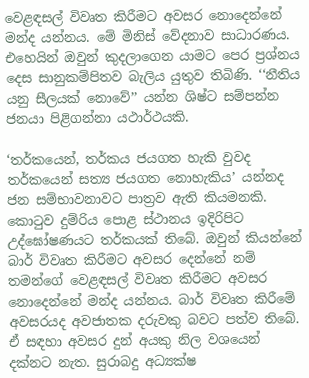වෙළඳසල් විවෘත කිරීමට අවසර නොදෙන්නේ මන්ද යන්නය. මේ මිනිස් වේදනාව සාධාරණය. එහෙයින් ඔවුන් කුදලාගෙන යාමට පෙර ප්‍රශ්නය දෙස සානුකම්පිතව බැලිය යුතුව තිබිණි. ‘‘නීතිය යනු සීලයක් නොවේ’’ යන්න ශිෂ්ට සම්පන්න ජනයා පිළිගන්නා යථාර්ථයකි.

‘තර්කයෙන්, තර්කය ජයගත හැකි වුවද තර්කයෙන් සත්‍ය ජයගත නොහැකිය’ යන්නද ජන සම්භාවනාවට පාත්‍රව ඇති කියමනකි. කොටුව දුම්රිය පොළ ස්ථානය ඉදිරිපිට උද්ඝෝෂණයට තර්කයක් තිබේ. ඔවුන් කියන්නේ බාර් විවෘත කිරීමට අවසර දෙන්නේ නම් තමන්ගේ වෙළඳසල් විවෘත කිරීමට අවසර නොදෙන්නේ මන්ද යන්නය. බාර් විවෘත කිරීමේ අවසරයද අවජාතක දරුවකු බවට පත්ව තිබේ. ඒ සඳහා අවසර දුන් අයකු නිල වශයෙන් දක්නට නැත. සුරාබදු අධ්‍යක්ෂ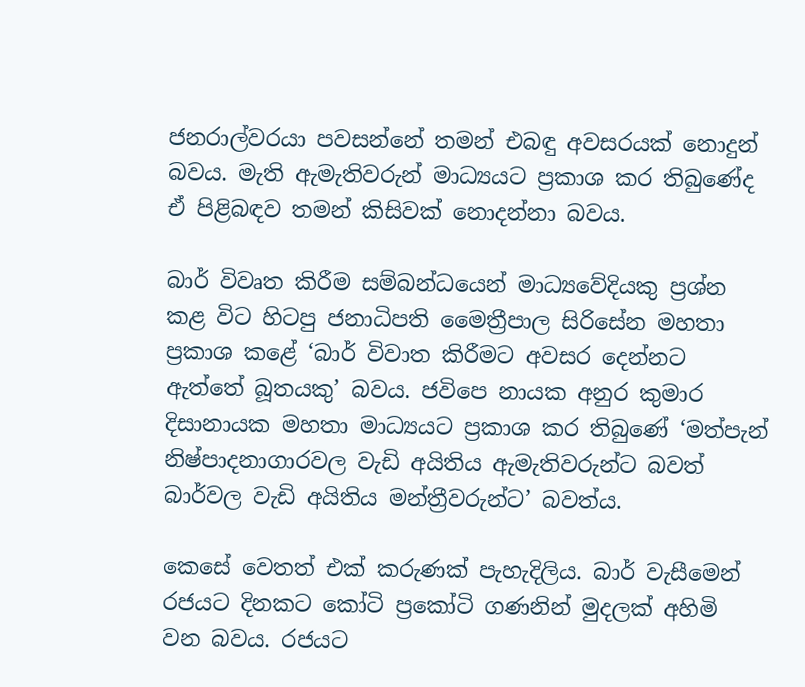ජනරාල්වරයා පවසන්නේ තමන් එබඳු අවසරයක් නොදුන් බවය. මැති ඇමැතිවරුන් මාධ්‍යයට ප්‍රකාශ කර තිබුණේද ඒ පිළිබඳව තමන් කිසිවක් නොදන්නා බවය.

බාර් විවෘත කිරීම සම්බන්ධයෙන් මාධ්‍යවේදියකු ප්‍රශ්න කළ විට හිටපු ජනාධිපති මෛත්‍රීපාල සිරිසේන මහතා ප්‍රකාශ කළේ ‘බාර් විවාත කිරීමට අවසර දෙන්නට ඇත්තේ බූතයකු’ බවය. ජවිපෙ නායක අනුර කුමාර දිසානායක මහතා මාධ්‍යයට ප්‍රකාශ කර තිබුණේ ‘මත්පැන් නිෂ්පාදනාගාරවල වැඩි අයිතිය ඇමැතිවරුන්ට බවත් බාර්වල වැඩි අයිතිය මන්ත්‍රීවරුන්ට’ බවත්ය.

කෙසේ වෙතත් එක් කරුණක් පැහැදිලිය. බාර් වැසීමෙන් රජයට දිනකට කෝටි ප්‍රකෝටි ගණනින් මුදලක් අහිමි වන බවය. රජයට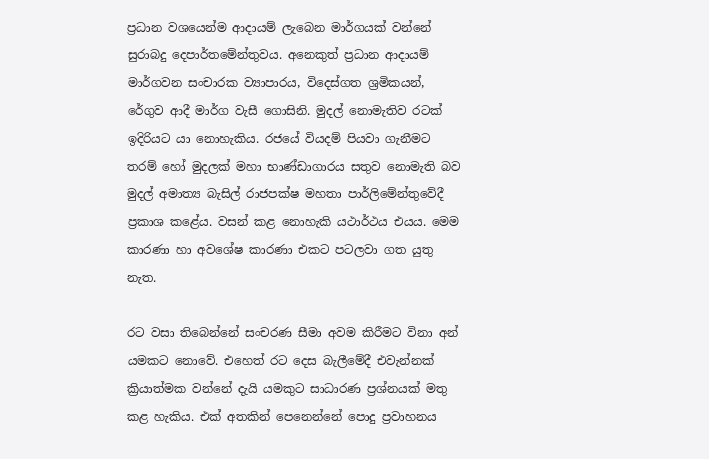ප්‍රධාන වශයෙන්ම ආදායම් ලැබෙන මාර්ගයක් වන්නේ සුරාබදු දෙපාර්තමේන්තුවය. අනෙකුත් ප්‍රධාන ආදායම් මාර්ගවන සංචාරක ව්‍යාපාරය, විදෙස්ගත ශ්‍රමිකයන්, රේගුව ආදී මාර්ග වැසී ගොසිනි. මුදල් නොමැතිව රටක් ඉදිරියට යා නොහැකිය. රජයේ වියදම් පියවා ගැනීමට තරම් හෝ මුදලක් මහා භාණ්ඩාගාරය සතුව නොමැති බව මුදල් අමාත්‍ය බැසිල් රාජපක්ෂ මහතා පාර්ලිමේන්තුවේදී ප්‍රකාශ කළේය. වසන් කළ නොහැකි යථාර්ථය එයය. මෙම කාරණා හා අවශේෂ කාරණා එකට පටලවා ගත යුතු නැත.

රට වසා තිබෙන්නේ සංචරණ සීමා අවම කිරීමට විනා අන් යමකට නොවේ. එහෙත් රට දෙස බැලීමේදී එවැන්නක් ක්‍රියාත්මක වන්නේ දැයි යමකුට සාධාරණ ප්‍රශ්නයක් මතු කළ හැකිය. එක් අතකින් පෙනෙන්නේ පොදු ප්‍රවාහනය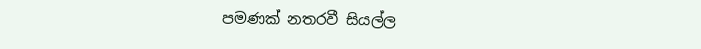පමණක් නතරවී සියල්ල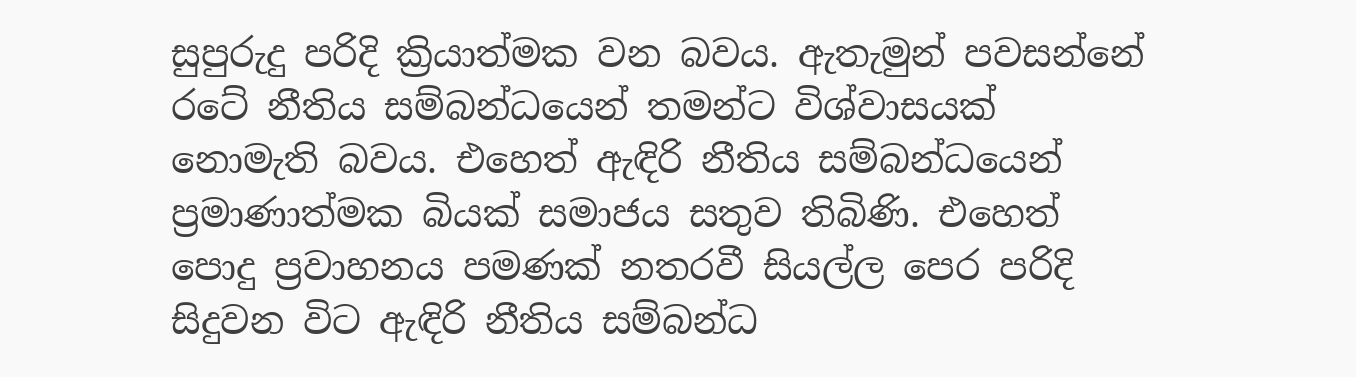සුපුරුදු පරිදි ක්‍රියාත්මක වන බවය. ඇතැමුන් පවසන්නේ රටේ නීතිය සම්බන්ධයෙන් තමන්ට විශ්වාසයක් නොමැති බවය. එහෙත් ඇඳිරි නීතිය සම්බන්ධයෙන් ප්‍රමාණාත්මක බියක් සමාජය සතුව තිබිණි. එහෙත් පොදු ප්‍රවාහනය පමණක් නතරවී සියල්ල පෙර පරිදි සිදුවන විට ඇඳිරි නීතිය සම්බන්ධ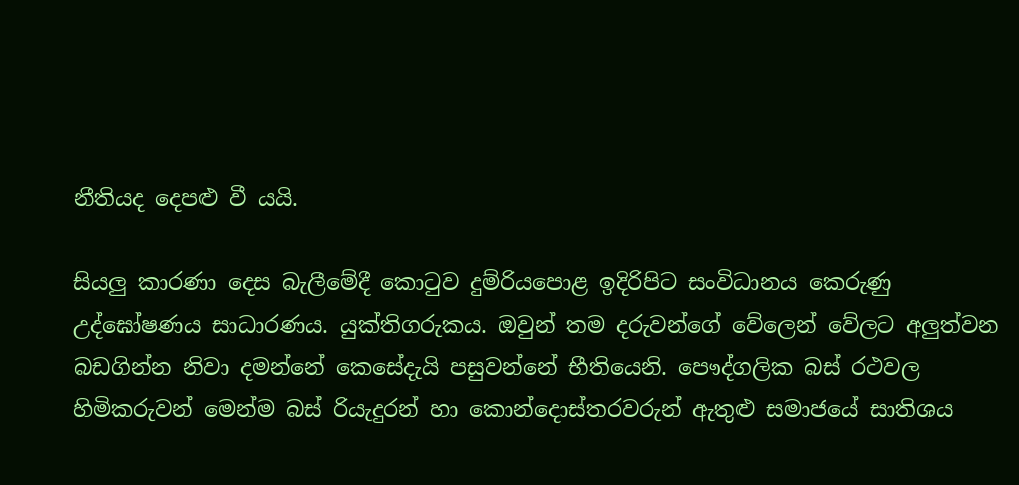නීතියද දෙපළු වී යයි.

සියලු කාරණා දෙස බැලීමේදී කොටුව දුම්රියපොළ ඉදිරිපිට සංවිධානය කෙරුණු උද්ඝෝෂණය සාධාරණය. යුක්තිගරුකය. ඔවුන් තම දරුවන්ගේ වේලෙන් වේලට අලුත්වන බඩගින්න නිවා දමන්නේ කෙසේදැයි පසුවන්නේ භීතියෙනි. පෞද්ගලික බස් රථවල හිමිකරුවන් මෙන්ම බස් රියැදුරන් හා කොන්දොස්තරවරුන් ඇතුළු සමාජයේ සාතිශය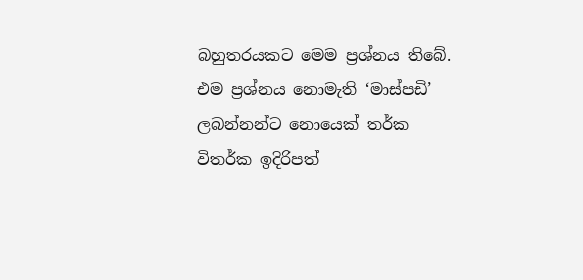බහුතරයකට මෙම ප්‍රශ්නය තිබේ. එම ප්‍රශ්නය නොමැති ‘මාස්පඩි’ ලබන්නන්ට නොයෙක් තර්ක විතර්ක ඉදිරිපත්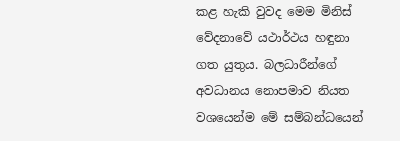කළ හැකි වුවද මෙම මිනිස් වේදනාවේ යථාර්ථය හඳුනා ගත යුතුය. බලධාරීන්ගේ අවධානය නොපමාව නියත වශයෙන්ම මේ සම්බන්ධයෙන්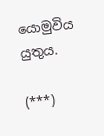යොමුවිය යුතුය.

(***)